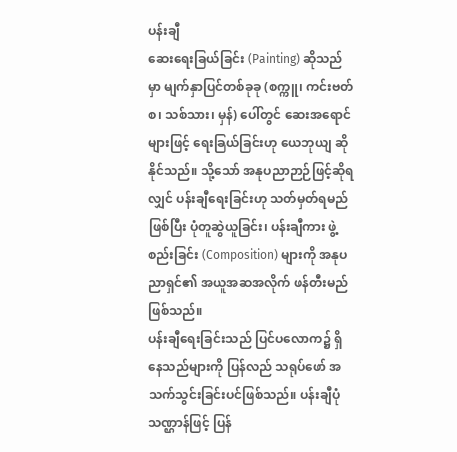ပန်းချီ
ဆေးရေးခြယ်ခြင်း (Painting) ဆိုသည်မှာ မျက်နှာပြင်တစ်ခုခု (စက္ကူ၊ ကင်းဗတ်စ၊ သစ်သား၊ မှန်) ပေါ်တွင် ဆေးအရောင်များဖြင့် ရေးခြယ်ခြင်းဟု ယေဘုယျ ဆိုနိုင်သည်။ သို့သော် အနုပညာဉာဉ်ဖြင့်ဆိုရလျှင် ပန်းချီရေးခြင်းဟု သတ်မှတ်ရမည်ဖြစ်ပြီး ပုံတူဆွဲယူခြင်း၊ ပန်းချီကား ဖွဲ့စည်းခြင်း (Composition) များကို အနုပညာရှင်၏ အယူအဆအလိုက် ဖန်တီးမည် ဖြစ်သည်။
ပန်းချီရေးခြင်းသည် ပြင်ပလောက၌ ရှိနေသည်များကို ပြန်လည် သရုပ်ဖော် အသက်သွင်းခြင်းပင်ဖြစ်သည်။ ပန်းချီပုံသဏ္ဌာန်ဖြင့် ပြန်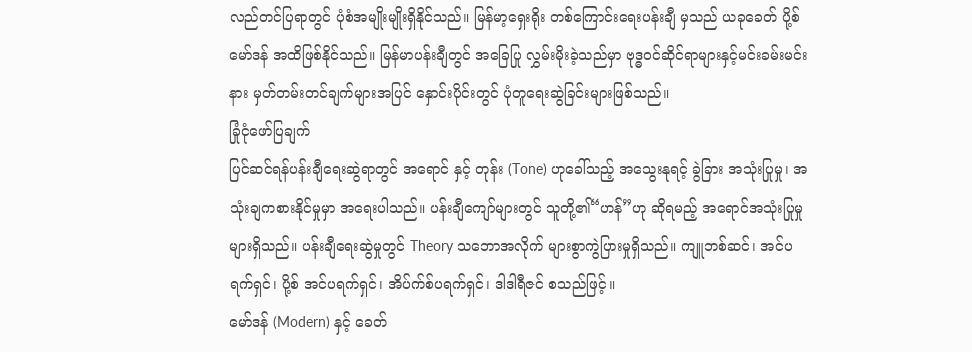လည်တင်ပြရာတွင် ပုံစံအမျိုးမျိုးရှိနိုင်သည်။ မြန်မာ့ရှေးရိုး တစ်ကြောင်းရေးပန်းချီ မှသည် ယခုခေတ် ပို့စ်မော်ဒန် အထိဖြစ်နိုင်သည်။ မြန်မာပန်းချီတွင် အခြေပြု လွှမ်းမိုးခဲ့သည်မှာ ဗုဒ္ဓဝင်ဆိုင်ရာများနှင့်မင်းခမ်းမင်းနား မှတ်တမ်းတင်ချက်များအပြင် နှောင်းပိုင်းတွင် ပုံတူရေးဆွဲခြင်းများဖြစ်သည်။
ခြုံငုံဖော်ပြချက်
ပြင်ဆင်ရန်ပန်းချီရေးဆွဲရာတွင် အရောင် နှင့် တုန်း (Tone) ဟုခေါ်သည့် အသွေးနုရင့် ခွဲခြား အသုံးပြုမှု၊ အသုံးချကစားနိုင်မှုမှာ အရေးပါသည်။ ပန်းချီကျော်များတွင် သူတို့၏“ဟန်”ဟု ဆိုရမည့် အရောင်အသုံးပြုမှုများရှိသည်။ ပန်းချီရေးဆွဲမှုတွင် Theory သဘောအလိုက် များစွာကွဲပြားမှုရှိသည်။ ကျူဘစ်ဆင်၊ အင်ပရက်ရှင်၊ ပို့စ် အင်ပရက်ရှင်၊ အိပ်က်စ်ပရက်ရှင်၊ ဒါဒါရီဇင် စသည်ဖြင့်။
မော်ဒန် (Modern) နှင့် ခေတ်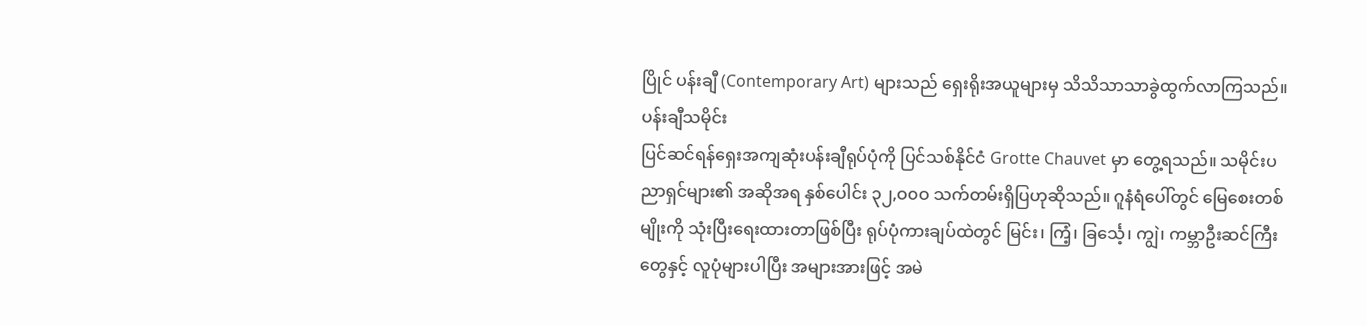ပြိုင် ပန်းချီ (Contemporary Art) များသည် ရှေးရိုးအယူများမှ သိသိသာသာခွဲထွက်လာကြသည်။
ပန်းချီသမိုင်း
ပြင်ဆင်ရန်ရှေးအကျဆုံးပန်းချီရုပ်ပုံကို ပြင်သစ်နိုင်ငံ Grotte Chauvet မှာ တွေ့ရသည်။ သမိုင်းပညာရှင်များ၏ အဆိုအရ နှစ်ပေါင်း ၃၂,ဝ၀ဝ သက်တမ်းရှိပြဟုဆိုသည်။ ဂူနံရံပေါ်တွင် မြေစေးတစ်မျိုးကို သုံးပြီးရေးထားတာဖြစ်ပြီး ရုပ်ပုံကားချပ်ထဲတွင် မြင်း၊ ကြံ့၊ ခြင်္သေ့၊ ကျွဲ၊ ကမ္ဘာဦးဆင်ကြီးတွေနှင့် လူပုံများပါပြီး အများအားဖြင့် အမဲ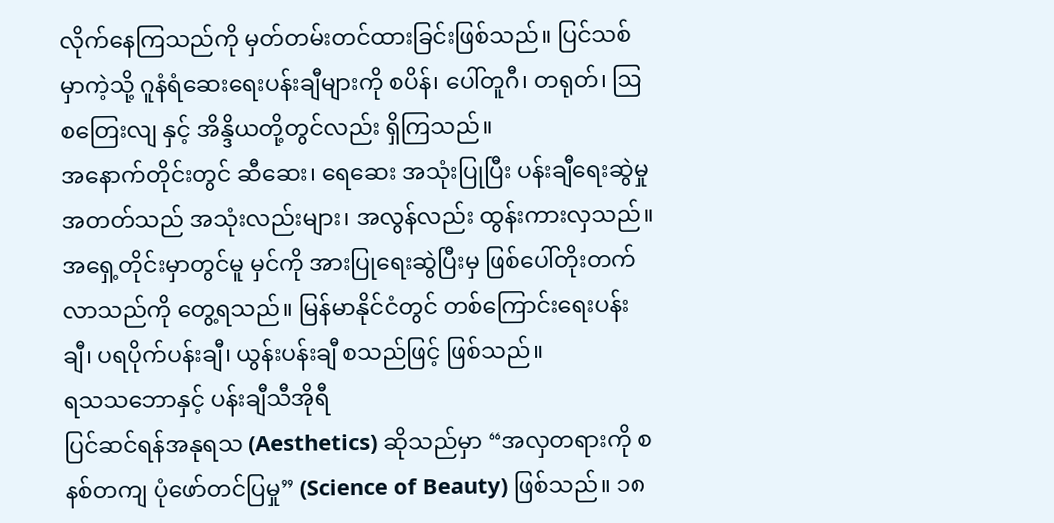လိုက်နေကြသည်ကို မှတ်တမ်းတင်ထားခြင်းဖြစ်သည်။ ပြင်သစ်မှာကဲ့သို့ ဂူနံရံဆေးရေးပန်းချီများကို စပိန်၊ ပေါ်တူဂီ၊ တရုတ်၊ ဩစတြေးလျ နှင့် အိန္ဒိယတို့တွင်လည်း ရှိကြသည်။
အနောက်တိုင်းတွင် ဆီဆေး၊ ရေဆေး အသုံးပြုပြီး ပန်းချီရေးဆွဲမှုအတတ်သည် အသုံးလည်းများ၊ အလွန်လည်း ထွန်းကားလှသည်။ အရှေ့တိုင်းမှာတွင်မူ မှင်ကို အားပြုရေးဆွဲပြီးမှ ဖြစ်ပေါ်တိုးတက်လာသည်ကို တွေ့ရသည်။ မြန်မာနိုင်ငံတွင် တစ်ကြောင်းရေးပန်းချီ၊ ပရပိုက်ပန်းချီ၊ ယွန်းပန်းချီ စသည်ဖြင့် ဖြစ်သည်။
ရသသဘောနှင့် ပန်းချီသီအိုရီ
ပြင်ဆင်ရန်အနုရသ (Aesthetics) ဆိုသည်မှာ “အလှတရားကို စနစ်တကျ ပုံဖော်တင်ပြမှု” (Science of Beauty) ဖြစ်သည်။ ၁၈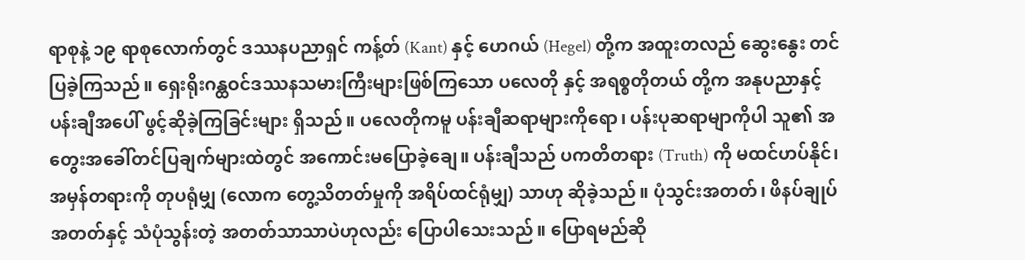ရာစုနဲ့ ၁၉ ရာစုလောက်တွင် ဒဿနပညာရှင် ကန့်တ် (Kant) နှင့် ဟေဂယ် (Hegel) တို့က အထူးတလည် ဆွေးနွေး တင်ပြခဲ့ကြသည်။ ရှေးရိုးဂန္ထဝင်ဒဿနသမားကြီးများဖြစ်ကြသော ပလေတို နှင့် အရစ္စတိုတယ် တို့က အနုပညာနှင့် ပန်းချီအပေါ် ဖွင့်ဆိုခဲ့ကြခြင်းများ ရှိသည်။ ပလေတိုကမူ ပန်းချီဆရာများကိုရော၊ ပန်းပုဆရာမျာကိုပါ သူ၏ အတွေးအခေါ်တင်ပြချက်များထဲတွင် အကောင်းမပြောခဲ့ချေ။ ပန်းချီသည် ပကတိတရား (Truth) ကို မထင်ဟပ်နိုင်၊ အမှန်တရားကို တုပရုံမျှ (လောက တွေ့သိတတ်မှုကို အရိပ်ထင်ရုံမျှ) သာဟု ဆိုခဲ့သည်။ ပုံသွင်းအတတ်၊ ဖိနပ်ချုပ်အတတ်နှင့် သံပုံသွန်းတဲ့ အတတ်သာသာပဲဟုလည်း ပြောပါသေးသည်။ ပြောရမည်ဆို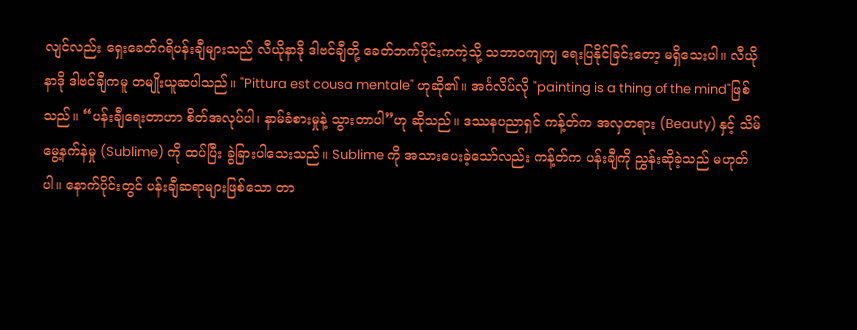လျင်လည်း ရှေးခေတ်ဂရိပန်းချီများသည် လီယိုနာဒို ဒါဗင်ချီတို့ ခေတ်ဘက်ပိုင်းကကဲ့သို့ သဘာဝကျကျ ရေးပြနိုင်ခြင်းတော့ မရှိသေးပါ။ လီယိုနာဒို ဒါဗင်ချီကမူ တမျိုးယူဆပါသည်။ "Pittura est cousa mentale" ဟုဆို၏။ အင်္ဂလိပ်လို "painting is a thing of the mind"ဖြစ်သည်။ “ပန်းချီရေးတာဟာ စိတ်အလုပ်ပါ၊ နာမ်ခံစားမှုနဲ့ သွားတာပါ”ဟု ဆိုသည်။ ဒဿနပညာရှင် ကန့်တ်က အလှတရား (Beauty) နှင့် သိမ်မွေ့နက်နဲမှု (Sublime) ကို ထပ်ပြီး ခွဲခြားပါသေးသည်။ Sublime ကို အသားပေးခဲ့သော်လည်း ကန့်တ်က ပန်းချီကို ညွှန်းဆိုခဲ့သည် မဟုတ်ပါ။ နောက်ပိုင်းတွင် ပန်းချီဆရာများဖြစ်သော တာ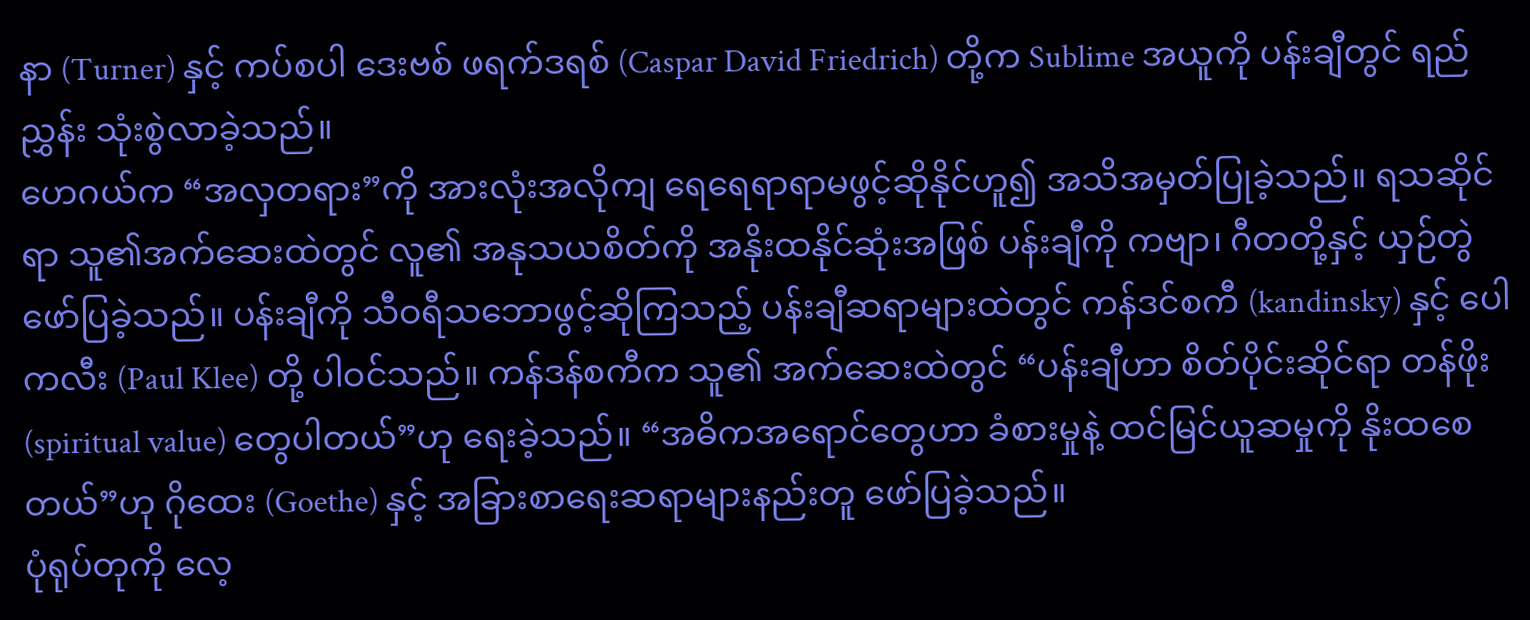နာ (Turner) နှင့် ကပ်စပါ ဒေးဗစ် ဖရက်ဒရစ် (Caspar David Friedrich) တို့က Sublime အယူကို ပန်းချီတွင် ရည်ညွှန်း သုံးစွဲလာခဲ့သည်။
ဟေဂယ်က “အလှတရား”ကို အားလုံးအလိုကျ ရေရေရာရာမဖွင့်ဆိုနိုင်ဟူ၍ အသိအမှတ်ပြုခဲ့သည်။ ရသဆိုင်ရာ သူ၏အက်ဆေးထဲတွင် လူ၏ အနုသယစိတ်ကို အနိုးထနိုင်ဆုံးအဖြစ် ပန်းချီကို ကဗျာ၊ ဂီတတို့နှင့် ယှဉ်တွဲဖော်ပြခဲ့သည်။ ပန်းချီကို သီဝရီသဘောဖွင့်ဆိုကြသည့် ပန်းချီဆရာများထဲတွင် ကန်ဒင်စကီ (kandinsky) နှင့် ပေါကလီး (Paul Klee) တို့ ပါဝင်သည်။ ကန်ဒန်စကီက သူ၏ အက်ဆေးထဲတွင် “ပန်းချီဟာ စိတ်ပိုင်းဆိုင်ရာ တန်ဖိုး (spiritual value) တွေပါတယ်”ဟု ရေးခဲ့သည်။ “အဓိကအရောင်တွေဟာ ခံစားမှုနဲ့ ထင်မြင်ယူဆမှုကို နိုးထစေတယ်”ဟု ဂိုထေး (Goethe) နှင့် အခြားစာရေးဆရာများနည်းတူ ဖော်ပြခဲ့သည်။
ပုံရုပ်တုကို လေ့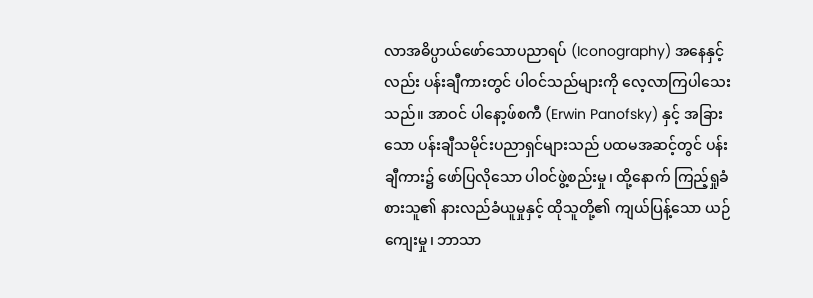လာအဓိပ္ပာယ်ဖော်သောပညာရပ် (Iconography) အနေနှင့်လည်း ပန်းချီကားတွင် ပါဝင်သည်များကို လေ့လာကြပါသေးသည်။ အာဝင် ပါနော့ဖ်စကီ (Erwin Panofsky) နှင့် အခြားသော ပန်းချီသမိုင်းပညာရှင်များသည် ပထမအဆင့်တွင် ပန်းချီကား၌ ဖော်ပြလိုသော ပါဝင်ဖွဲ့စည်းမှု၊ ထို့နောက် ကြည့်ရှုခံစားသူ၏ နားလည်ခံယူမှုနှင့် ထိုသူတို့၏ ကျယ်ပြန့်သော ယဉ်ကျေးမှု၊ ဘာသာ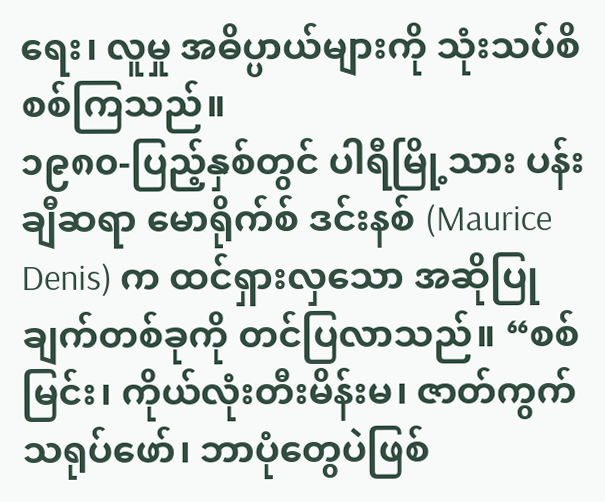ရေး၊ လူမှု အဓိပ္ပာယ်များကို သုံးသပ်စိစစ်ကြသည်။
၁၉၈၀-ပြည့်နှစ်တွင် ပါရီမြို့သား ပန်းချီဆရာ မောရိုက်စ် ဒင်းနစ် (Maurice Denis) က ထင်ရှားလှသော အဆိုပြုချက်တစ်ခုကို တင်ပြလာသည်။ “စစ်မြင်း၊ ကိုယ်လုံးတီးမိန်းမ၊ ဇာတ်ကွက်သရုပ်ဖော်၊ ဘာပုံတွေပဲဖြစ်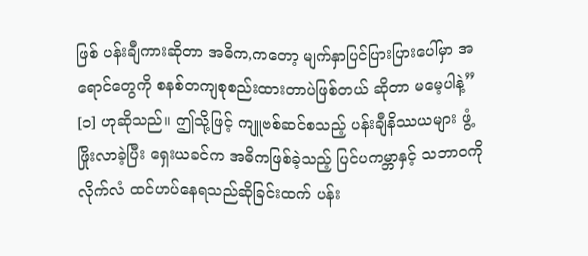ဖြစ် ပန်းချီကားဆိုတာ အဓိက,ကတော့ မျက်နှာပြင်ပြားပြားပေါ်မှာ အရောင်တွေကို စနစ်တကျစုစည်းထားတာပဲဖြစ်တယ် ဆိုတာ မမေ့ပါနဲ့” [၁] ဟုဆိုသည်။ ဤသို့ဖြင့် ကျူဗစ်ဆင်စသည့် ပန်းချီနိဿယများ ဖွံ့ဖြိုးလာခဲ့ပြီး ရှေးယခင်က အဓိကဖြစ်ခဲ့သည့် ပြင်ပကမ္ဘာနှင့် သဘာဝကို လိုက်လံ ထင်ဟပ်နေရသည်ဆိုခြင်းထက် ပန်း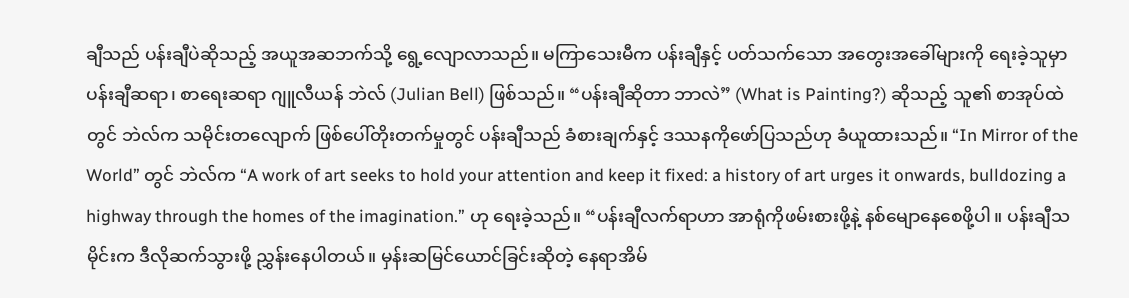ချီသည် ပန်းချီပဲဆိုသည့် အယူအဆဘက်သို့ ရွေ့လျောလာသည်။ မကြာသေးမီက ပန်းချီနှင့် ပတ်သက်သော အတွေးအခေါ်များကို ရေးခဲ့သူမှာ ပန်းချီဆရာ၊ စာရေးဆရာ ဂျူလီယန် ဘဲလ် (Julian Bell) ဖြစ်သည်။ “ပန်းချီဆိုတာ ဘာလဲ” (What is Painting?) ဆိုသည့် သူ၏ စာအုပ်ထဲတွင် ဘဲလ်က သမိုင်းတလျောက် ဖြစ်ပေါ်တိုးတက်မှုတွင် ပန်းချီသည် ခံစားချက်နှင့် ဒဿနကိုဖော်ပြသည်ဟု ခံယူထားသည်။ “In Mirror of the World” တွင် ဘဲလ်က “A work of art seeks to hold your attention and keep it fixed: a history of art urges it onwards, bulldozing a highway through the homes of the imagination.” ဟု ရေးခဲ့သည်။ “ပန်းချီလက်ရာဟာ အာရုံကိုဖမ်းစားဖို့နဲ့ နစ်မျောနေစေဖို့ပါ။ ပန်းချီသမိုင်းက ဒီလိုဆက်သွားဖို့ ညွှန်းနေပါတယ်။ မှန်းဆမြင်ယောင်ခြင်းဆိုတဲ့ နေရာအိမ်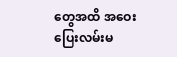တွေအထိ အဝေးပြေးလမ်းမ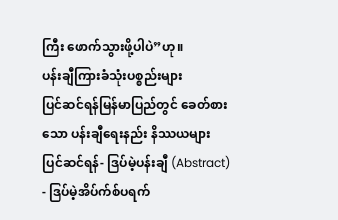ကြီး ဖောက်သွားဖို့ပါပဲ”ဟု။
ပန်းချီကြားခံသုံးပစ္စည်းများ
ပြင်ဆင်ရန်မြန်မာပြည်တွင် ခေတ်စားသော ပန်းချီရေးနည်း နိဿယများ
ပြင်ဆင်ရန်- ဒြပ်မဲ့ပန်းချီ (Abstract)
- ဒြပ်မဲ့အိပ်က်စ်ပရက်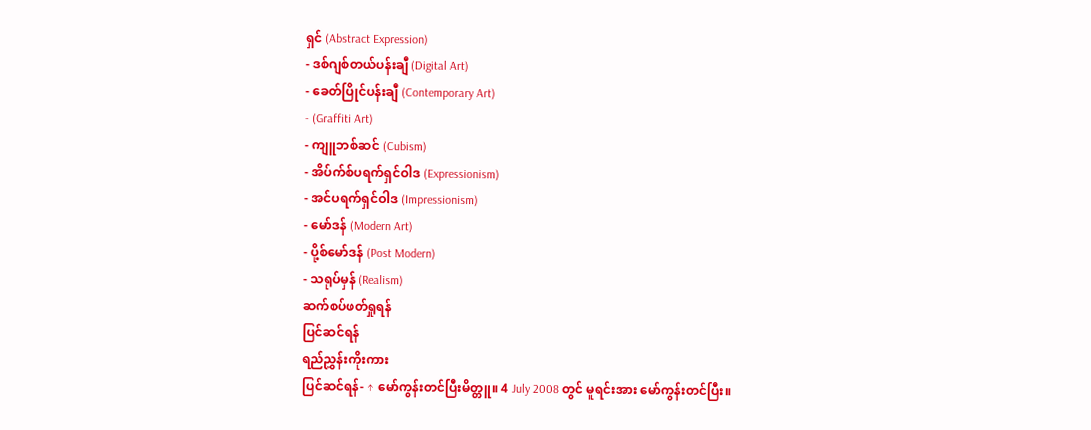ရှင် (Abstract Expression)
- ဒစ်ဂျစ်တယ်ပန်းချီ (Digital Art)
- ခေတ်ပြိုင်ပန်းချီ (Contemporary Art)
- (Graffiti Art)
- ကျူဘစ်ဆင် (Cubism)
- အိပ်က်စ်ပရက်ရှင်ဝါဒ (Expressionism)
- အင်ပရက်ရှင်ဝါဒ (Impressionism)
- မော်ဒန် (Modern Art)
- ပို့စ်မော်ဒန် (Post Modern)
- သရုပ်မှန် (Realism)
ဆက်စပ်ဖတ်ရှုရန်
ပြင်ဆင်ရန်
ရည်ညွှန်းကိုးကား
ပြင်ဆင်ရန်- ↑ မော်ကွန်းတင်ပြီးမိတ္တူ။ 4 July 2008 တွင် မူရင်းအား မော်ကွန်းတင်ပြီး။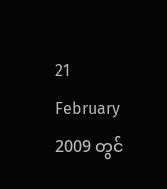21 February 2009 တွင်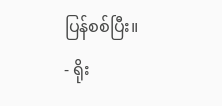ပြန်စစ်ပြီး။
- ရိုး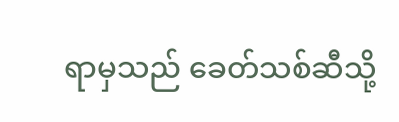ရာမှသည် ခေတ်သစ်ဆီသို့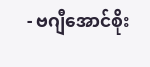- ဗဂျီအောင်စိုး